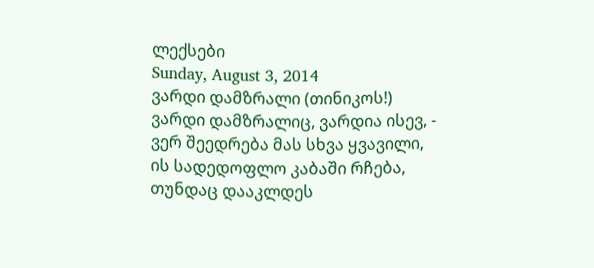ლექსები
Sunday, August 3, 2014
ვარდი დამზრალი (თინიკოს!)
ვარდი დამზრალიც, ვარდია ისევ, -
ვერ შეედრება მას სხვა ყვავილი,
ის სადედოფლო კაბაში რჩება,
თუნდაც დააკლდეს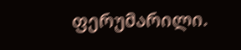ფერუმარილი.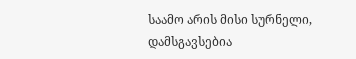საამო არის მისი სურნელი,
დამსგავსებია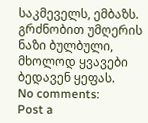საკმეველს, ემბაზს.
გრძნობით უმღერის ნაზი ბულბული,
მხოლოდ ყვავები ბედავენ ყეფას.
No comments:
Post a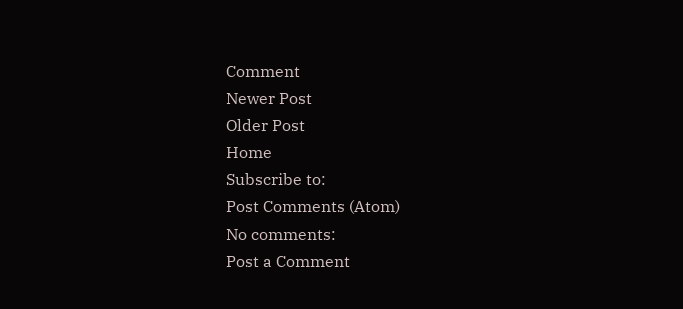Comment
Newer Post
Older Post
Home
Subscribe to:
Post Comments (Atom)
No comments:
Post a Comment